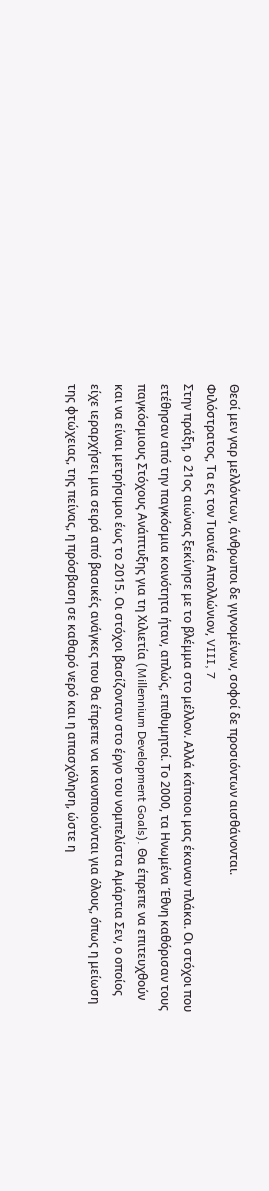Θεοί μεν γαρ μελλόντων, άνθρωποι δε γιγνομένων, σοφοί δε προσιόντων αισθάνονται.
Φιλόστρατος, Τα ες τον Τυανέα Απολλώνιον, VIII, 7
Στην πράξη, ο 21ος αιώνας ξεκίνησε με το βλέμμα στο μέλλον. Αλλά κάποιοι μας έκαναν πλάκα. Οι στόχοι που ετέθησαν από την παγκόσμια κοινότητα ήταν, απλώς, επιθυμητοί. Το 2000, τα Ηνωμένα Έθνη καθόρισαν τους παγκόσμιους Στόχους Ανάπτυξης για τη Χιλιετία (Millennium Development Goals). Θα έπρεπε να επιτευχθούν και να είναι μετρήσιμοι έως το 2015. Οι στόχοι βασίζονταν στο έργο του νομπελίστα Αμάρτια Σεν, ο οποίος είχε ιεραρχήσει μια σειρά από βασικές ανάγκες που θα έπρεπε να ικανοποιούνται για όλους, όπως η μείωση της φτώχειας, της πείνας, η πρόσβαση σε καθαρό νερό και η απασχόληση, ώστε η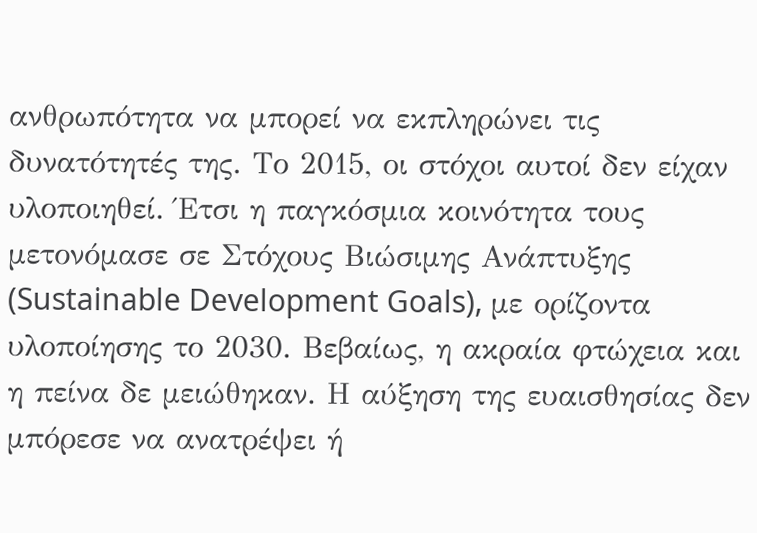ανθρωπότητα να μπορεί να εκπληρώνει τις δυνατότητές της. Το 2015, οι στόχοι αυτοί δεν είχαν υλοποιηθεί. Έτσι η παγκόσμια κοινότητα τους μετονόμασε σε Στόχους Βιώσιμης Ανάπτυξης (Sustainable Development Goals), με ορίζοντα υλοποίησης το 2030. Βεβαίως, η ακραία φτώχεια και η πείνα δε μειώθηκαν. Η αύξηση της ευαισθησίας δεν μπόρεσε να ανατρέψει ή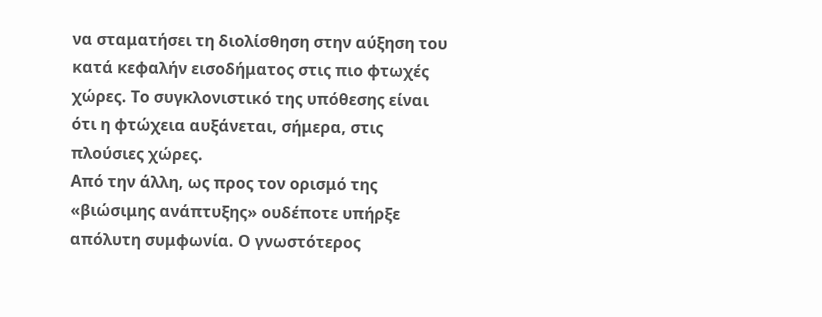να σταματήσει τη διολίσθηση στην αύξηση του κατά κεφαλήν εισοδήματος στις πιο φτωχές χώρες. Το συγκλονιστικό της υπόθεσης είναι ότι η φτώχεια αυξάνεται, σήμερα, στις πλούσιες χώρες.
Από την άλλη, ως προς τον ορισμό της «βιώσιμης ανάπτυξης» ουδέποτε υπήρξε απόλυτη συμφωνία. Ο γνωστότερος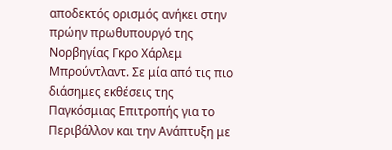αποδεκτός ορισμός ανήκει στην πρώην πρωθυπουργό της Νορβηγίας Γκρο Χάρλεμ Μπρούντλαντ. Σε μία από τις πιο διάσημες εκθέσεις της Παγκόσμιας Επιτροπής για το Περιβάλλον και την Ανάπτυξη με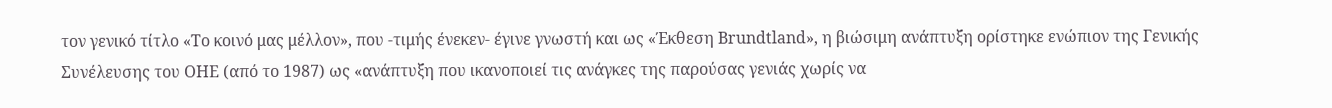τον γενικό τίτλο «Το κοινό μας μέλλον», που -τιμής ένεκεν- έγινε γνωστή και ως «Έκθεση Brundtland», η βιώσιμη ανάπτυξη ορίστηκε ενώπιον της Γενικής Συνέλευσης του ΟΗΕ (από το 1987) ως «ανάπτυξη που ικανοποιεί τις ανάγκες της παρούσας γενιάς χωρίς να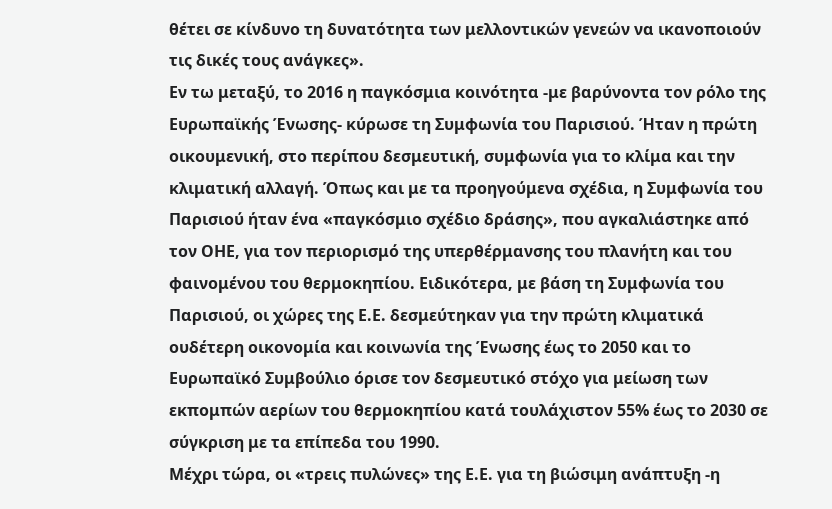θέτει σε κίνδυνο τη δυνατότητα των μελλοντικών γενεών να ικανοποιούν τις δικές τους ανάγκες».
Εν τω μεταξύ, το 2016 η παγκόσμια κοινότητα -με βαρύνοντα τον ρόλο της Ευρωπαϊκής Ένωσης- κύρωσε τη Συμφωνία του Παρισιού. Ήταν η πρώτη οικουμενική, στο περίπου δεσμευτική, συμφωνία για το κλίμα και την κλιματική αλλαγή. Όπως και με τα προηγούμενα σχέδια, η Συμφωνία του Παρισιού ήταν ένα «παγκόσμιο σχέδιο δράσης», που αγκαλιάστηκε από τον ΟΗΕ, για τον περιορισμό της υπερθέρμανσης του πλανήτη και του φαινομένου του θερμοκηπίου. Ειδικότερα, με βάση τη Συμφωνία του Παρισιού, οι χώρες της Ε.Ε. δεσμεύτηκαν για την πρώτη κλιματικά ουδέτερη οικονομία και κοινωνία της Ένωσης έως το 2050 και το Ευρωπαϊκό Συμβούλιο όρισε τον δεσμευτικό στόχο για μείωση των εκπομπών αερίων του θερμοκηπίου κατά τουλάχιστον 55% έως το 2030 σε σύγκριση με τα επίπεδα του 1990.
Μέχρι τώρα, οι «τρεις πυλώνες» της Ε.Ε. για τη βιώσιμη ανάπτυξη -η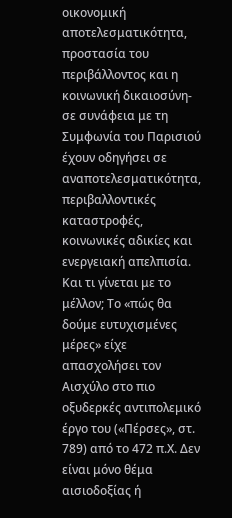οικονομική αποτελεσματικότητα, προστασία του περιβάλλοντος και η κοινωνική δικαιοσύνη- σε συνάφεια με τη Συμφωνία του Παρισιού έχουν οδηγήσει σε αναποτελεσματικότητα, περιβαλλοντικές καταστροφές, κοινωνικές αδικίες και ενεργειακή απελπισία.
Και τι γίνεται με το μέλλον; Το «πώς θα δούμε ευτυχισμένες μέρες» είχε απασχολήσει τον Αισχύλο στο πιο οξυδερκές αντιπολεμικό έργο του («Πέρσες», στ. 789) από το 472 π.Χ. Δεν είναι μόνο θέμα αισιοδοξίας ή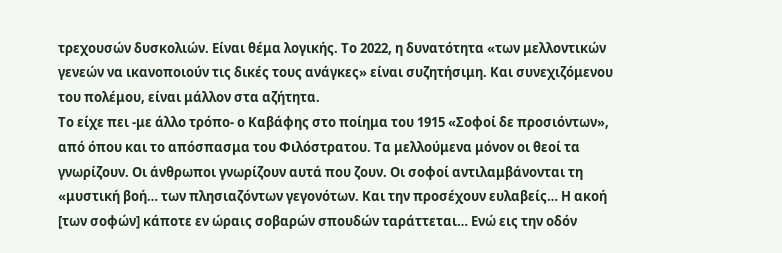τρεχουσών δυσκολιών. Είναι θέμα λογικής. Το 2022, η δυνατότητα «των μελλοντικών γενεών να ικανοποιούν τις δικές τους ανάγκες» είναι συζητήσιμη. Και συνεχιζόμενου του πολέμου, είναι μάλλον στα αζήτητα.
Το είχε πει -με άλλο τρόπο- ο Καβάφης στο ποίημα του 1915 «Σοφοί δε προσιόντων», από όπου και το απόσπασμα του Φιλόστρατου. Τα μελλούμενα μόνον οι θεοί τα γνωρίζουν. Οι άνθρωποι γνωρίζουν αυτά που ζουν. Οι σοφοί αντιλαμβάνονται τη «μυστική βοή… των πλησιαζόντων γεγονότων. Και την προσέχουν ευλαβείς… Η ακοή [των σοφών] κάποτε εν ώραις σοβαρών σπουδών ταράττεται… Ενώ εις την οδόν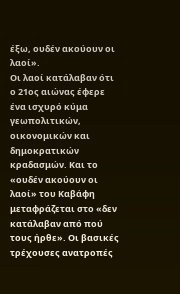έξω, ουδέν ακούουν οι λαοί».
Οι λαοί κατάλαβαν ότι ο 21ος αιώνας έφερε ένα ισχυρό κύμα γεωπολιτικών, οικονομικών και δημοκρατικών κραδασμών. Και το «ουδέν ακούουν οι λαοί» του Καβάφη μεταφράζεται στο «δεν κατάλαβαν από πού τους ήρθε». Οι βασικές τρέχουσες ανατροπές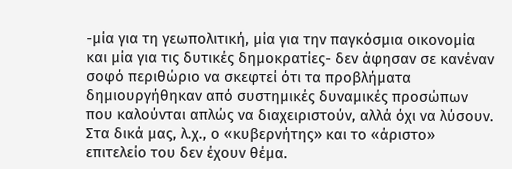-μία για τη γεωπολιτική, μία για την παγκόσμια οικονομία και μία για τις δυτικές δημοκρατίες- δεν άφησαν σε κανέναν σοφό περιθώριο να σκεφτεί ότι τα προβλήματα δημιουργήθηκαν από συστημικές δυναμικές προσώπων που καλούνται απλώς να διαχειριστούν, αλλά όχι να λύσουν.
Στα δικά μας, λ.χ., ο «κυβερνήτης» και το «άριστο» επιτελείο του δεν έχουν θέμα.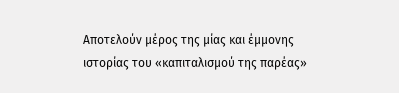Αποτελούν μέρος της μίας και έμμονης ιστορίας του «καπιταλισμού της παρέας»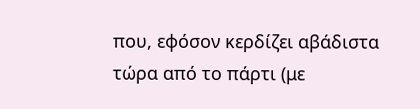που, εφόσον κερδίζει αβάδιστα τώρα από το πάρτι (με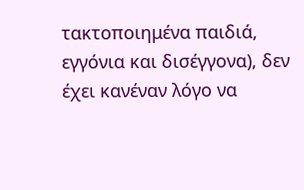τακτοποιημένα παιδιά, εγγόνια και δισέγγονα), δεν έχει κανέναν λόγο να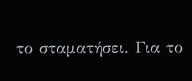το σταματήσει. Για το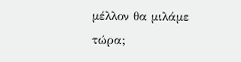μέλλον θα μιλάμε τώρα;